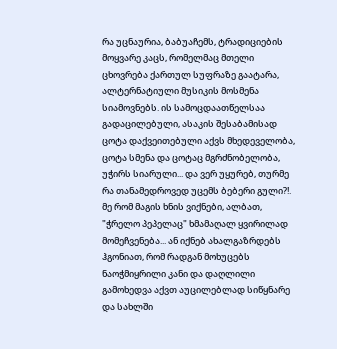რა უცნაურია, ბაბუაჩემს, ტრადიციების მოყვარე კაცს, რომელმაც მთელი ცხოვრება ქართულ სუფრაზე გაატარა, ალტერნატიული მუსიკის მოსმენა სიამოვნებს. ის სამოცდაათწელსაა გადაცილებული, ასაკის შესაბამისად ცოტა დაქვეითებული აქვს მხედეველობა, ცოტა სმენა და ცოტაც მგრძნობელობა, უჭირს სიარული... და ვერ უყურებ, თურმე რა თანამედროვედ უცემს ბებერი გული?!. მე რომ მაგის ხნის ვიქნები, ალბათ, "ჭრელო პეპელაც" ხმამაღალ ყვირილად მომეჩვენება... ან იქნებ ახალგაზრდებს ჰგონიათ, რომ რადგან მოხუცებს ნაოჭმიყრილი კანი და დაღლილი გამოხედვა აქვთ აუცილებლად სიწყნარე და სახლში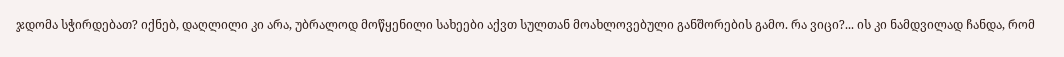ჯდომა სჭირდებათ? იქნებ, დაღლილი კი არა, უბრალოდ მოწყენილი სახეები აქვთ სულთან მოახლოვებული განშორების გამო. რა ვიცი?... ის კი ნამდვილად ჩანდა, რომ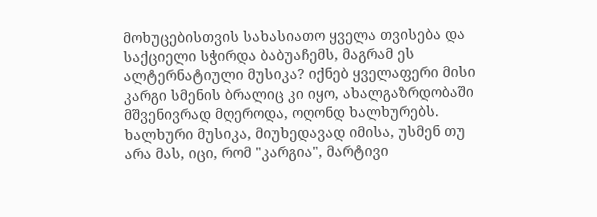მოხუცებისთვის სახასიათო ყველა თვისება და საქციელი სჭირდა ბაბუაჩემს, მაგრამ ეს ალტერნატიული მუსიკა? იქნებ ყველაფერი მისი კარგი სმენის ბრალიც კი იყო, ახალგაზრდობაში მშვენივრად მღეროდა, ოღონდ ხალხურებს. ხალხური მუსიკა, მიუხედავად იმისა, უსმენ თუ არა მას, იცი, რომ "კარგია", მარტივი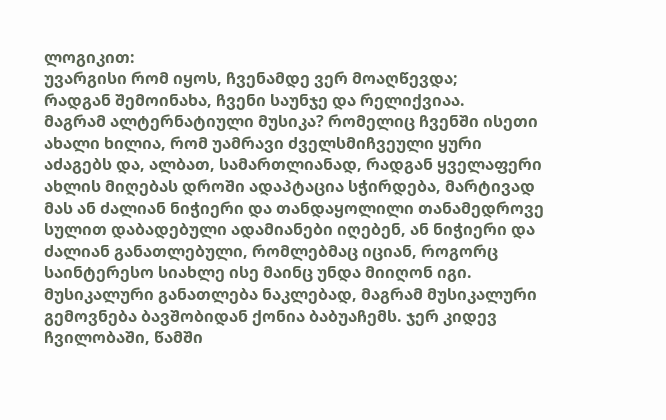ლოგიკით:
უვარგისი რომ იყოს, ჩვენამდე ვერ მოაღწევდა;
რადგან შემოინახა, ჩვენი საუნჯე და რელიქვიაა.
მაგრამ ალტერნატიული მუსიკა? რომელიც ჩვენში ისეთი ახალი ხილია, რომ უამრავი ძველსმიჩვეული ყური აძაგებს და, ალბათ, სამართლიანად, რადგან ყველაფერი ახლის მიღებას დროში ადაპტაცია სჭირდება, მარტივად მას ან ძალიან ნიჭიერი და თანდაყოლილი თანამედროვე სულით დაბადებული ადამიანები იღებენ, ან ნიჭიერი და ძალიან განათლებული, რომლებმაც იციან, როგორც საინტერესო სიახლე ისე მაინც უნდა მიიღონ იგი.
მუსიკალური განათლება ნაკლებად, მაგრამ მუსიკალური გემოვნება ბავშობიდან ქონია ბაბუაჩემს. ჯერ კიდევ ჩვილობაში, წამში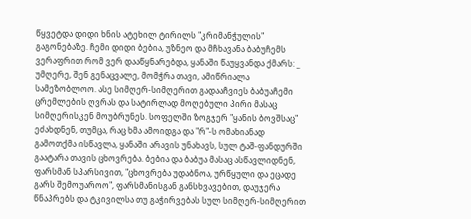წყვეტდა დიდი ხნის ატეხილ ტირილს "კრიმანჭულის" გაგონებაზე. ჩემი დიდი ბებია, უზნეო და მჩხავანა ბაბუჩემს ვერაფრით რომ ვერ დააწყნარებდა, ყანაში წაუყვანდა ქმარს: _ უმღერე, შენ გენაცვალე, მომჭრა თავი, ამიწრიალა სამეზობლოო. ასე სიმღერ-სიმღერით გადააჩვიეს ბაბუაჩემი ცრემლების ღვრას და სატირლად მოღებული პირი მასაც სიმღერისკენ მოუბრუნეს. სოფელში ზოგჯერ "ყანის ბოვშსაც" ეძახდნენ, თუმცა, რაც ხმა ამოიდგა და "რ"-ს ომახიანად გამოთქმა ისწავლა, ყანაში არავის უნახავს, სულ ტაშ-ფანდურში გაატარა თავის ცხოვრება. ბებია და ბაბუა მასაც ასწავლიდნენ, ფარსმან სპარსივით, "ცხოვრება უდაბნოა, ურწყული და ეცადე გარს შემოუაროო", ფარსმანისგან განსხვავებით, დაუჯერა წნაპრებს და ტკივილსა თუ გაჭირვებას სულ სიმღერ-სიმღერით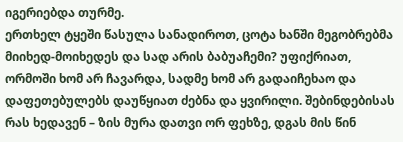იგერიებდა თურმე.
ერთხელ ტყეში წასულა სანადიროთ, ცოტა ხანში მეგობრებმა მიიხედ-მოიხედეს და სად არის ბაბუაჩემი? უფიქრიათ, ორმოში ხომ არ ჩავარდა, სადმე ხომ არ გადაიჩეხაო და დაფეთებულებს დაუწყიათ ძებნა და ყვირილი. შებინდებისას რას ხედავენ – ზის მურა დათვი ორ ფეხზე, დგას მის წინ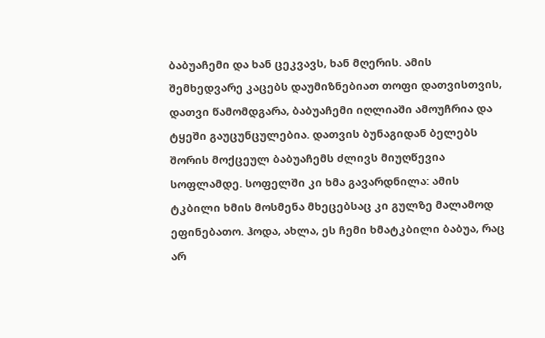ბაბუაჩემი და ხან ცეკვავს, ხან მღერის. ამის შემხედვარე კაცებს დაუმიზნებიათ თოფი დათვისთვის, დათვი წამომდგარა, ბაბუაჩემი იღლიაში ამოუჩრია და ტყეში გაუცუნცულებია. დათვის ბუნაგიდან ბელებს შორის მოქცეულ ბაბუაჩემს ძლივს მიუღწევია სოფლამდე. სოფელში კი ხმა გავარდნილა: ამის ტკბილი ხმის მოსმენა მხეცებსაც კი გულზე მალამოდ ეფინებათო. ჰოდა, ახლა, ეს ჩემი ხმატკბილი ბაბუა, რაც არ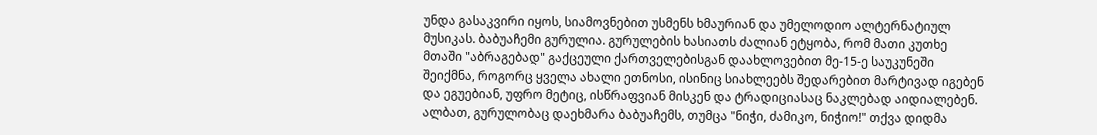უნდა გასაკვირი იყოს, სიამოვნებით უსმენს ხმაურიან და უმელოდიო ალტერნატიულ მუსიკას. ბაბუაჩემი გურულია. გურულების ხასიათს ძალიან ეტყობა, რომ მათი კუთხე მთაში "აბრაგებად" გაქცეული ქართველებისგან დაახლოვებით მე-15-ე საუკუნეში შეიქმნა, როგორც ყველა ახალი ეთნოსი, ისინიც სიახლეებს შედარებით მარტივად იგებენ და ეგუებიან, უფრო მეტიც, ისწრაფვიან მისკენ და ტრადიციასაც ნაკლებად აიდიალებენ. ალბათ, გურულობაც დაეხმარა ბაბუაჩემს, თუმცა "ნიჭი, ძამიკო, ნიჭიო!" თქვა დიდმა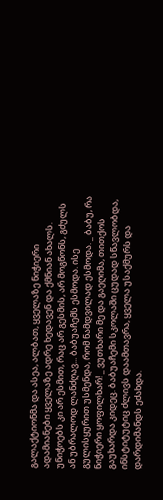გალაქტიონმა და ასეა, ალბათ, ყველაზე ნიჭიერი ადამიანები ყველაზე ადრე ხედავენ და ქმნიან ახალს. უნიჭოებს კი არ ესმით, რაც არ გესმის, არ მოგწონს, გძულს ან უბრალოდ ლანძღავ... ბაბუაჩემს ესმოდა. ისე გულისყურით უსმენდა, რომ ნამდვილად ესმოდა. _ ბაბუ, რა ნიჭიერი ყოფილხარ! _ ვუთხარი მე და გაეღიმა, თითქოს გაუხარდა კიდეც. ბაბუაჩემი სკოლაში ცუდად სწავლობდა, ინსტიტუტიც ძლივს დაამთავრა, ყველა უსაქმურს და დარდიმანდს ეძახდა.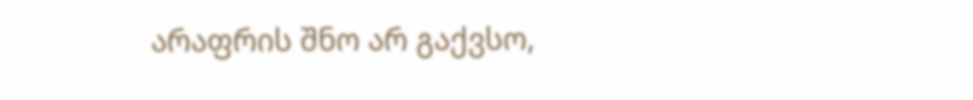არაფრის შნო არ გაქვსო,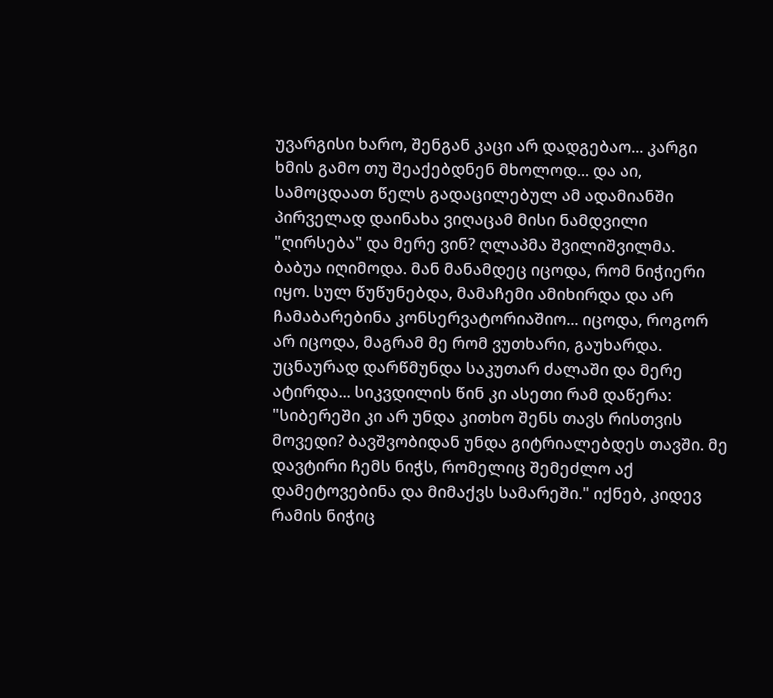უვარგისი ხარო, შენგან კაცი არ დადგებაო... კარგი ხმის გამო თუ შეაქებდნენ მხოლოდ... და აი, სამოცდაათ წელს გადაცილებულ ამ ადამიანში პირველად დაინახა ვიღაცამ მისი ნამდვილი "ღირსება" და მერე ვინ? ღლაპმა შვილიშვილმა.
ბაბუა იღიმოდა. მან მანამდეც იცოდა, რომ ნიჭიერი იყო. სულ წუწუნებდა, მამაჩემი ამიხირდა და არ ჩამაბარებინა კონსერვატორიაშიო... იცოდა, როგორ არ იცოდა, მაგრამ მე რომ ვუთხარი, გაუხარდა. უცნაურად დარწმუნდა საკუთარ ძალაში და მერე ატირდა... სიკვდილის წინ კი ასეთი რამ დაწერა: "სიბერეში კი არ უნდა კითხო შენს თავს რისთვის მოვედი? ბავშვობიდან უნდა გიტრიალებდეს თავში. მე დავტირი ჩემს ნიჭს, რომელიც შემეძლო აქ დამეტოვებინა და მიმაქვს სამარეში." იქნებ, კიდევ რამის ნიჭიც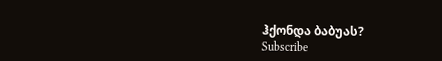ჰქონდა ბაბუას?
Subscribe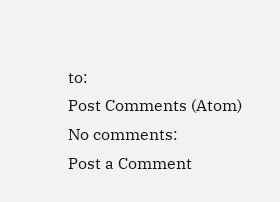to:
Post Comments (Atom)
No comments:
Post a Comment